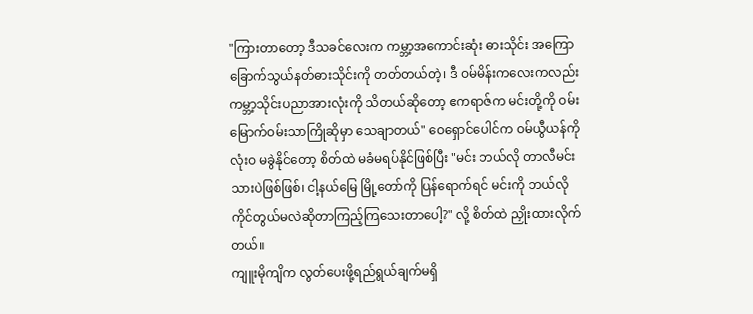"ကြားတာတော့ ဒီသခင်လေးက ကမ္ဘာ့အကောင်းဆုံး ဓားသိုင်း အကြောခြောက်သွယ်နတ်ဓားသိုင်းကို တတ်တယ်တဲ့၊ ဒီ ဝမ်မိန်းကလေးကလည်း ကမ္ဘာ့သိုင်းပညာအားလုံးကို သိတယ်ဆိုတော့ ဧကရာဇ်က မင်းတို့ကို ဝမ်းမြောက်ဝမ်းသာကြိုဆိုမှာ သေချာတယ်" ဝေရှောင်ပေါင်က ဝမ်ယွီယန်ကို လုံးဝ မခွဲနိုင်တော့ စိတ်ထဲ မခံမရပ်နိုင်ဖြစ်ပြီး "မင်း ဘယ်လို တာလီမင်းသားပဲဖြစ်ဖြစ်၊ ငါ့နယ်မြေ မြို့တော်ကို ပြန်ရောက်ရင် မင်းကို ဘယ်လို ကိုင်တွယ်မလဲဆိုတာကြည့်ကြသေးတာပေါ့?" လို့ စိတ်ထဲ ညှိုးထားလိုက်တယ်။
ကျူးမိုကျိက လွတ်ပေးဖို့ရည်ရွယ်ချက်မရှိ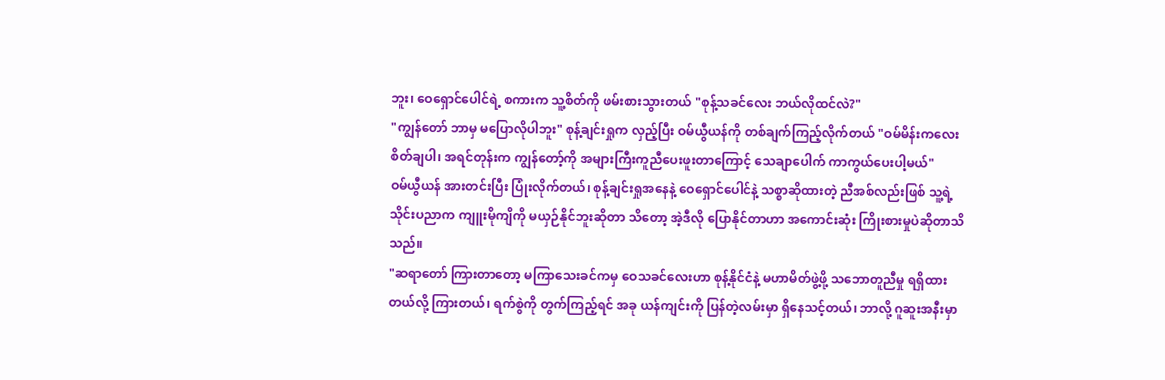ဘူး၊ ဝေရှောင်ပေါင်ရဲ့ စကားက သူ့စိတ်ကို ဖမ်းစားသွားတယ် "စုန့်သခင်လေး ဘယ်လိုထင်လဲ?"
"ကျွန်တော် ဘာမှ မပြောလိုပါဘူး" စုန့်ချင်းရှုက လှည့်ပြီး ဝမ်ယွီယန်ကို တစ်ချက်ကြည့်လိုက်တယ် "ဝမ်မိန်းကလေး စိတ်ချပါ၊ အရင်တုန်းက ကျွန်တော့်ကို အများကြီးကူညီပေးဖူးတာကြောင့် သေချာပေါက် ကာကွယ်ပေးပါ့မယ်"
ဝမ်ယွီယန် အားတင်းပြီး ပြုံးလိုက်တယ်၊ စုန့်ချင်းရှုအနေနဲ့ ဝေရှောင်ပေါင်နဲ့ သစ္စာဆိုထားတဲ့ ညီအစ်လည်းဖြစ် သူ့ရဲ့ သိုင်းပညာက ကျူးမိုကျိကို မယှဉ်နိုင်ဘူးဆိုတာ သိတော့ အဲ့ဒီလို ပြောနိုင်တာဟာ အကောင်းဆုံး ကြိုးစားမှုပဲဆိုတာသိသည်။
"ဆရာတော် ကြားတာတော့ မကြာသေးခင်ကမှ ဝေသခင်လေးဟာ စုန့်နိုင်ငံနဲ့ မဟာမိတ်ဖွဲ့ဖို့ သဘောတူညီမှု ရရှိထားတယ်လို့ ကြားတယ်၊ ရက်စွဲကို တွက်ကြည့်ရင် အခု ယန်ကျင်းကို ပြန်တဲ့လမ်းမှာ ရှိနေသင့်တယ်၊ ဘာလို့ ဂူဆူးအနီးမှာ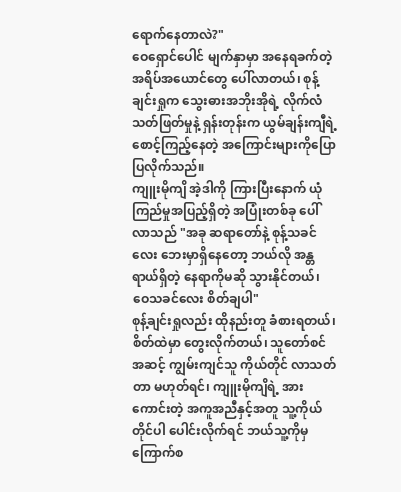ရောက်နေတာလဲ?"
ဝေရှောင်ပေါင် မျက်နှာမှာ အနေရခက်တဲ့ အရိပ်အယောင်တွေ ပေါ်လာတယ်၊ စုန့်ချင်းရှုက သွေးဓားအဘိုးအိုရဲ့ လိုက်လံသတ်ဖြတ်မှုနဲ့ ရှန်းတုန်းက ယွမ်ချန်းကျီရဲ့ စောင့်ကြည့်နေတဲ့ အကြောင်းများကိုပြောပြလိုက်သည်။
ကျူးမိုကျိ အဲ့ဒါကို ကြားပြီးနောက် ယုံကြည်မှုအပြည့်ရှိတဲ့ အပြုံးတစ်ခု ပေါ်လာသည် "အခု ဆရာတော်နဲ့ စုန့်သခင်လေး ဘေးမှာရှိနေတော့ ဘယ်လို အန္တရာယ်ရှိတဲ့ နေရာကိုမဆို သွားနိုင်တယ်၊ ဝေသခင်လေး စိတ်ချပါ"
စုန့်ချင်းရှုလည်း ထိုနည်းတူ ခံစားရတယ်၊ စိတ်ထဲမှာ တွေးလိုက်တယ်၊ သူတော်စင်အဆင့် ကျွမ်းကျင်သူ ကိုယ်တိုင် လာသတ်တာ မဟုတ်ရင်၊ ကျူးမိုကျိရဲ့ အားကောင်းတဲ့ အကူအညီနှင့်အတူ သူ့ကိုယ်တိုင်ပါ ပေါင်းလိုက်ရင် ဘယ်သူ့ကိုမှ ကြောက်စ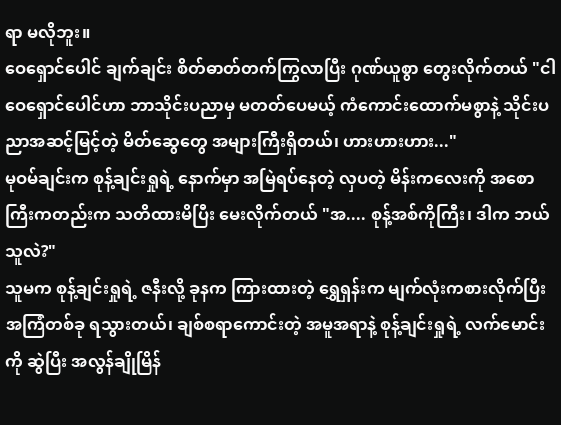ရာ မလိုဘူး။
ဝေရှောင်ပေါင် ချက်ချင်း စိတ်ဓာတ်တက်ကြွလာပြီး ဂုဏ်ယူစွာ တွေးလိုက်တယ် "ငါ ဝေရှောင်ပေါင်ဟာ ဘာသိုင်းပညာမှ မတတ်ပေမယ့် ကံကောင်းထောက်မစွာနဲ့ သိုင်းပညာအဆင့်မြင့်တဲ့ မိတ်ဆွေတွေ အများကြီးရှိတယ်၊ ဟားဟားဟား..."
မုဝမ်ချင်းက စုန့်ချင်းရှုရဲ့ နောက်မှာ အမြဲရပ်နေတဲ့ လှပတဲ့ မိန်းကလေးကို အစောကြီးကတည်းက သတိထားမိပြီး မေးလိုက်တယ် "အ.... စုန့်အစ်ကိုကြီး၊ ဒါက ဘယ်သူလဲ?"
သူမက စုန့်ချင်းရှုရဲ့ ဇနီးလို့ ခုနက ကြားထားတဲ့ ရွှေရှန်းက မျက်လုံးကစားလိုက်ပြီး အကြံတစ်ခု ရသွားတယ်၊ ချစ်စရာကောင်းတဲ့ အမူအရာနဲ့ စုန့်ချင်းရှုရဲ့ လက်မောင်းကို ဆွဲပြီး အလွန်ချိုမြိန်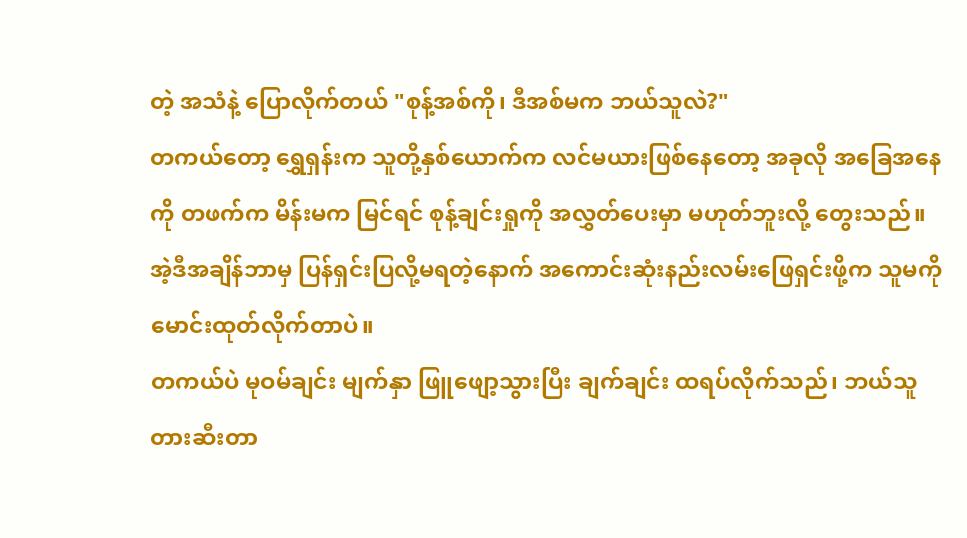တဲ့ အသံနဲ့ ပြောလိုက်တယ် "စုန့်အစ်ကို၊ ဒီအစ်မက ဘယ်သူလဲ?"
တကယ်တော့ ရွှေရှန်းက သူတို့နှစ်ယောက်က လင်မယားဖြစ်နေတော့ အခုလို အခြေအနေကို တဖက်က မိန်းမက မြင်ရင် စုန့်ချင်းရှုကို အလွှတ်ပေးမှာ မဟုတ်ဘူးလို့ တွေးသည်။ အဲ့ဒီအချိန်ဘာမှ ပြန်ရှင်းပြလို့မရတဲ့နောက် အကောင်းဆုံးနည်းလမ်းဖြေရှင်းဖို့က သူမကို မောင်းထုတ်လိုက်တာပဲ။
တကယ်ပဲ မုဝမ်ချင်း မျက်နှာ ဖြူဖျော့သွားပြီး ချက်ချင်း ထရပ်လိုက်သည်၊ ဘယ်သူတားဆီးတာ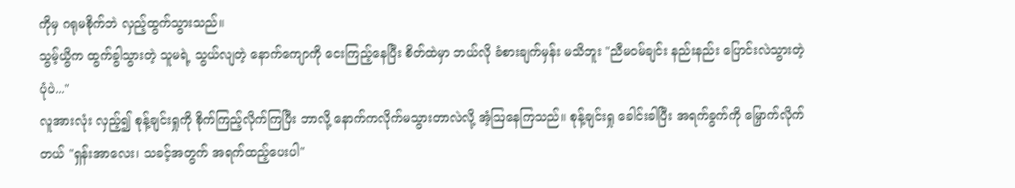ကိုမှ ဂရုမစိုက်ဘဲ လှည့်ထွက်သွားသည်။
သွမ့်ယွိက ထွက်ခွါသွားတဲ့ သူမရဲ့ သွယ်လျတဲ့ နောက်ကျောကို ငေးကြည့်နေပြီး စိတ်ထဲမှာ ဘယ်လို ခံစားချက်မှန်း မသိဘူး "ညီမဝမ်ချင်း နည်းနည်း ပြောင်းလဲသွားတဲ့ပုံပဲ..."
လူအားလုံး လှည့်၍ စုန့်ချင်းရှုကို စိုက်ကြည့်လိုက်ကြပြီး ဘာလို့ နောက်ကလိုက်မသွားတာလဲလို့ အံ့ဩနေကြသည်။ စုန့်ချင်းရှု ခေါင်းခါပြီး အရက်ခွက်ကို မြှောက်လိုက်တယ် "ရှန်းအာလေး၊ သခင့်အတွက် အရက်ထည့်ပေးပါ"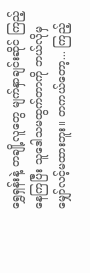ရွှေရှန်းနဲ့ တချို့လူတွေ မျက်နှာချင်းဆိုင် ကြည့်နေကြပြီး သူဒေါသမထွက်တာကို ဘယ်လိုမှ မျှော်လင့်မထားဘူး။ တကယ်တော့... ကြည့်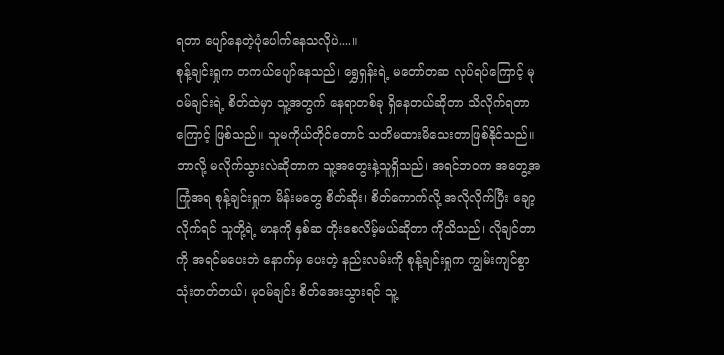ရတာ ပျော်နေတဲ့ပုံပေါက်နေသလိုပဲ....။
စုန့်ချင်းရှုက တကယ်ပျော်နေသည်၊ ရွှေရှန်းရဲ့ မတော်တဆ လုပ်ရပ်ကြောင့် မုဝမ်ချင်းရဲ့ စိတ်ထဲမှာ သူ့အတွက် နေရာတစ်ခု ရှိနေတယ်ဆိုတာ သိလိုက်ရတာကြောင့် ဖြစ်သည်။ သူမကိုယ်တိုင်တောင် သတိမထားမိသေးတာဖြစ်နိုင်သည်။
ဘာလို့ မလိုက်သွားလဲဆိုတာက သူ့အတွေးနဲ့သူရှိသည်၊ အရင်ဘဝက အတွေ့အကြုံအရ စုန့်ချင်းရှုက မိန်းမတွေ စိတ်ဆိုး၊ စိတ်ကောက်လို့ အလိုလိုက်ပြီး ချော့လိုက်ရင် သူတို့ရဲ့ မာနကို နှစ်ဆ တိုးစေလိမ့်မယ်ဆိုတာ ကိုသိသည်၊ လိုချင်တာကို အရင်မပေးဘဲ နောက်မှ ပေးတဲ့ နည်းလမ်းကို စုန့်ချင်းရှုက ကျွမ်းကျင်စွာ သုံးတတ်တယ်၊ မုဝမ်ချင်း စိတ်အေးသွားရင် သူ့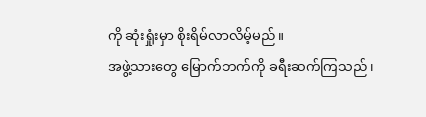ကို ဆုံးရှုံးမှာ စိုးရိမ်လာလိမ့်မည်။
အဖွဲ့သားတွေ မြောက်ဘက်ကို ခရီးဆက်ကြသည်၊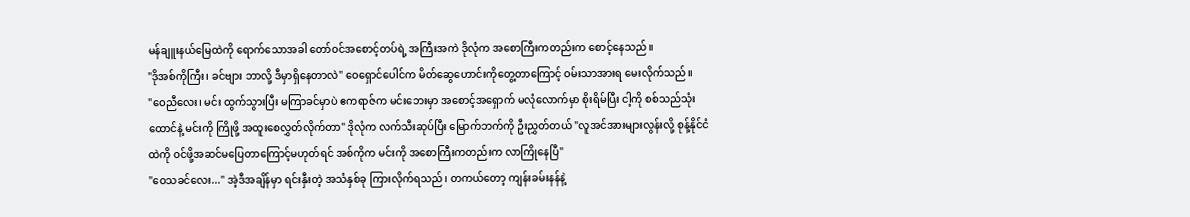မန်ချူးနယ်မြေထဲကို ရောက်သောအခါ တော်ဝင်အစောင့်တပ်ရဲ့ အကြီးအကဲ ဒိုလုံက အစောကြီးကတည်းက စောင့်နေသည်။
"ဒိုအစ်ကိုကြီး၊ ခင်ဗျား ဘာလို့ ဒီမှာရှိနေတာလဲ" ဝေရှောင်ပေါင်က မိတ်ဆွေဟောင်းကိုတွေ့တာကြောင့် ဝမ်းသာအားရ မေးလိုက်သည်။
"ဝေညီလေး၊ မင်း ထွက်သွားပြီး မကြာခင်မှာပဲ ဧကရာဇ်က မင်းဘေးမှာ အစောင့်အရှောက် မလုံလောက်မှာ စိုးရိမ်ပြီး ငါ့ကို စစ်သည်သုံးထောင်နဲ့ မင်းကို ကြိုဖို့ အထူးစေလွှတ်လိုက်တာ" ဒိုလုံက လက်သီးဆုပ်ပြီး မြောက်ဘက်ကို ဦးညွှတ်တယ် "လူအင်အားများလွန်းလို့ စုန့်နိုင်ငံထဲကို ဝင်ဖို့အဆင်မပြေတာကြောင့်မဟုတ်ရင် အစ်ကိုက မင်းကို အစောကြီးကတည်းက လာကြိုနေပြီ"
"ဝေသခင်လေး..." အဲ့ဒီအချိန်မှာ ရင်းနှီးတဲ့ အသံနှစ်ခု ကြားလိုက်ရသည်၊ တကယ်တော့ ကျန်းခမ်းနန်နဲ့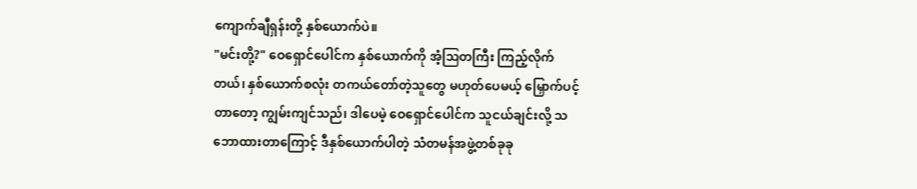ကျောက်ချီရှန်းတို့ နှစ်ယောက်ပဲ။
"မင်းတို့?" ဝေရှောင်ပေါင်က နှစ်ယောက်ကို အံ့ဩတကြီး ကြည့်လိုက်တယ်၊ နှစ်ယောက်စလုံး တကယ်တော်တဲ့သူတွေ မဟုတ်ပေမယ့် မြှောက်ပင့်တာတော့ ကျွမ်းကျင်သည်၊ ဒါပေမဲ့ ဝေရှောင်ပေါင်က သူငယ်ချင်းလို့ သဘောထားတာကြောင့် ဒီနှစ်ယောက်ပါတဲ့ သံတမန်အဖွဲ့တစ်ခုခု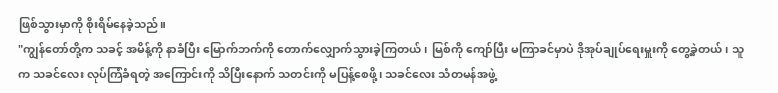ဖြစ်သွားမှာကို စိုးရိမ်နေခဲ့သည်။
"ကျွန်တော်တို့က သခင့် အမိန့်ကို နာခံပြီး မြောက်ဘက်ကို တောက်လျှောက်သွားခဲ့ကြတယ်၊ မြစ်ကို ကျော်ပြီး မကြာခင်မှာပဲ ဒိုအုပ်ချုပ်ရေးမှူးကို တွေ့ခဲ့တယ်၊ သူက သခင်လေး လုပ်ကြံခံရတဲ့ အကြောင်းကို သိပြီးနောက် သတင်းကို မပြန့်စေဖို့၊ သခင်လေး သံတမန်အဖွဲ့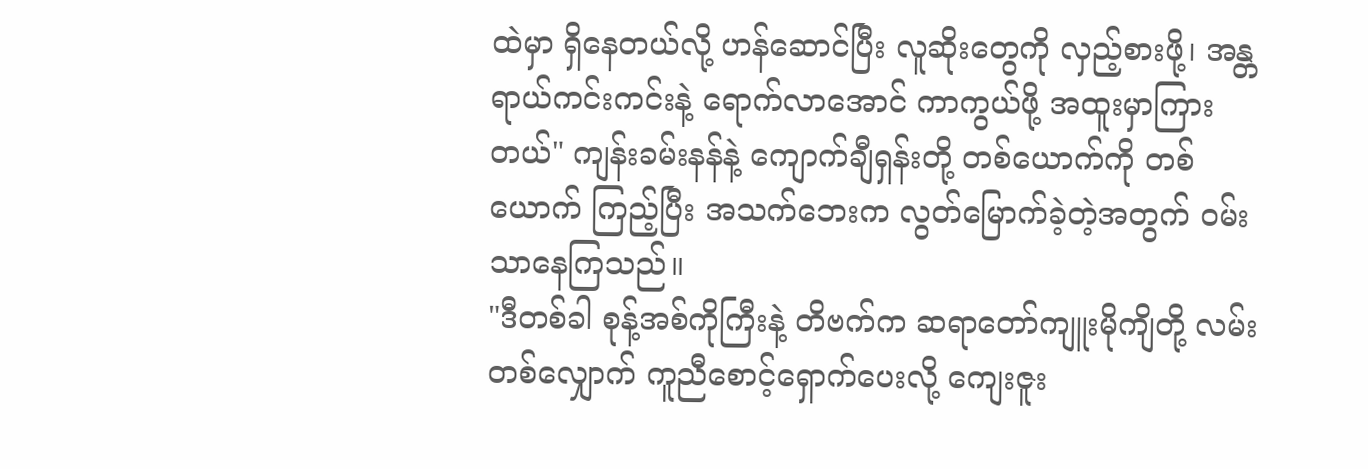ထဲမှာ ရှိနေတယ်လို့ ဟန်ဆောင်ပြီး လူဆိုးတွေကို လှည့်စားဖို့၊ အန္တရာယ်ကင်းကင်းနဲ့ ရောက်လာအောင် ကာကွယ်ဖို့ အထူးမှာကြားတယ်" ကျန်းခမ်းနန်နဲ့ ကျောက်ချီရှန်းတို့ တစ်ယောက်ကို တစ်ယောက် ကြည့်ပြီး အသက်ဘေးက လွတ်မြောက်ခဲ့တဲ့အတွက် ဝမ်းသာနေကြသည်။
"ဒီတစ်ခါ စုန့်အစ်ကိုကြီးနဲ့ တိဗက်က ဆရာတော်ကျူးမိုကျိတို့ လမ်းတစ်လျှောက် ကူညီစောင့်ရှောက်ပေးလို့ ကျေးဇူး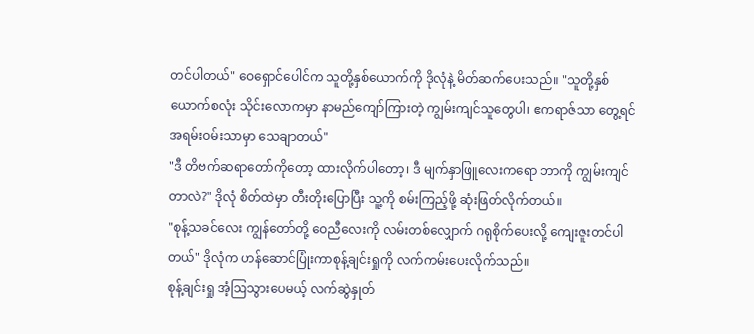တင်ပါတယ်" ဝေရှောင်ပေါင်က သူတို့နှစ်ယောက်ကို ဒိုလုံနဲ့ မိတ်ဆက်ပေးသည်။ "သူတို့နှစ်ယောက်စလုံး သိုင်းလောကမှာ နာမည်ကျော်ကြားတဲ့ ကျွမ်းကျင်သူတွေပါ၊ ဧကရာဇ်သာ တွေ့ရင် အရမ်းဝမ်းသာမှာ သေချာတယ်"
"ဒီ တိဗက်ဆရာတော်ကိုတော့ ထားလိုက်ပါတော့၊ ဒီ မျက်နှာဖြူလေးကရော ဘာကို ကျွမ်းကျင်တာလဲ?" ဒိုလုံ စိတ်ထဲမှာ တီးတိုးပြောပြီး သူ့ကို စမ်းကြည့်ဖို့ ဆုံးဖြတ်လိုက်တယ်။
"စုန့်သခင်လေး ကျွန်တော်တို့ ဝေညီလေးကို လမ်းတစ်လျှောက် ဂရုစိုက်ပေးလို့ ကျေးဇူးတင်ပါတယ်" ဒိုလုံက ဟန်ဆောင်ပြုံးကာစုန့်ချင်းရှုကို လက်ကမ်းပေးလိုက်သည်။
စုန့်ချင်းရှု အံ့ဩသွားပေမယ့် လက်ဆွဲနှုတ်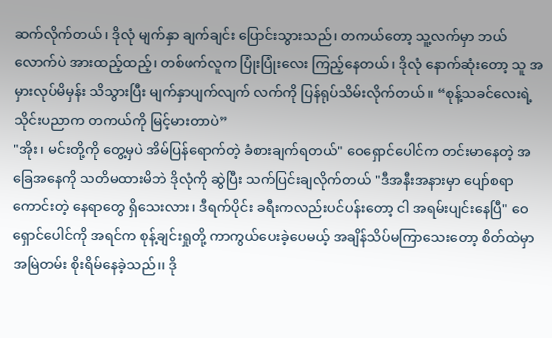ဆက်လိုက်တယ်၊ ဒိုလုံ မျက်နှာ ချက်ချင်း ပြောင်းသွားသည်၊ တကယ်တော့ သူ့လက်မှာ ဘယ်လောက်ပဲ အားထည့်ထည့်၊ တစ်ဖက်လူက ပြုံးပြုံးလေး ကြည့်နေတယ်၊ ဒိုလုံ နောက်ဆုံးတော့ သူ အမှားလုပ်မိမှန်း သိသွားပြီး မျက်နှာပျက်လျက် လက်ကို ပြန်ရုပ်သိမ်းလိုက်တယ်။ “စုန့်သခင်လေးရဲ့ သိုင်းပညာက တကယ်ကို မြင့်မားတာပဲ”
"အိုး၊ မင်းတို့ကို တွေ့မှပဲ အိမ်ပြန်ရောက်တဲ့ ခံစားချက်ရတယ်" ဝေရှောင်ပေါင်က တင်းမာနေတဲ့ အခြေအနေကို သတိမထားမိဘဲ ဒိုလုံကို ဆွဲပြီး သက်ပြင်းချလိုက်တယ် "ဒီအနီးအနားမှာ ပျော်စရာကောင်းတဲ့ နေရာတွေ ရှိသေးလား၊ ဒီရက်ပိုင်း ခရီးကလည်းပင်ပန်းတော့ ငါ အရမ်းပျင်းနေပြီ" ဝေရှောင်ပေါင်ကို အရင်က စုန့်ချင်းရှုတို့ ကာကွယ်ပေးခဲ့ပေမယ့် အချိန်သိပ်မကြာသေးတော့ စိတ်ထဲမှာ အမြဲတမ်း စိုးရိမ်နေခဲ့သည်၊၊ ဒို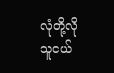လုံတို့လို သူငယ်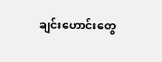ချင်းဟောင်းတွေ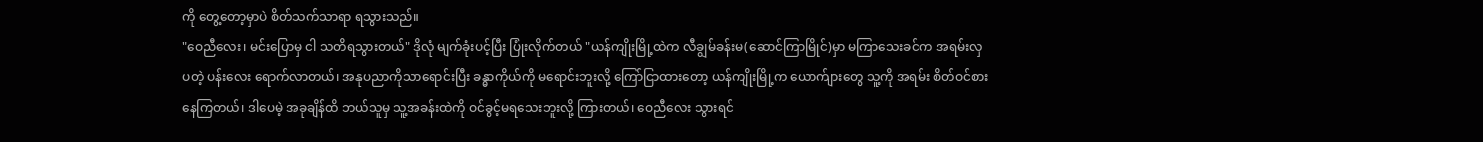ကို တွေ့တော့မှာပဲ စိတ်သက်သာရာ ရသွားသည်။
"ဝေညီလေး၊ မင်းပြောမှ ငါ သတိရသွားတယ်" ဒိုလုံ မျက်ခုံးပင့်ပြီး ပြုံးလိုက်တယ် "ယန်ကျိုးမြို့ထဲက လီချွမ်ခန်းမ(ဆောင်ကြာမြိုင်)မှာ မကြာသေးခင်က အရမ်းလှပတဲ့ ပန်းလေး ရောက်လာတယ်၊ အနုပညာကိုသာရောင်းပြီး ခန္ဓာကိုယ်ကို မရောင်းဘူးလို့ ကြော်ငြာထားတော့ ယန်ကျိုးမြို့က ယောက်ျားတွေ သူ့ကို အရမ်း စိတ်ဝင်စားနေကြတယ်၊ ဒါပေမဲ့ အခုချိန်ထိ ဘယ်သူမှ သူ့အခန်းထဲကို ဝင်ခွင့်မရသေးဘူးလို့ ကြားတယ်၊ ဝေညီလေး သွားရင်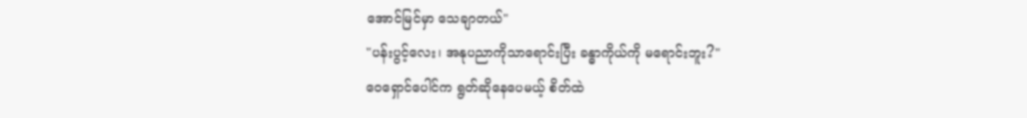အောင်မြင်မှာ သေချာတယ်"
"ပန်းပွင့်လေး၊ အနုပညာကိုသာရောင်းပြီး ခန္ဓာကိုယ်ကို မရောင်းဘူး?"
ဝေရှောင်ပေါင်က ရွတ်ဆိုနေပေမယ့် စိတ်ထဲ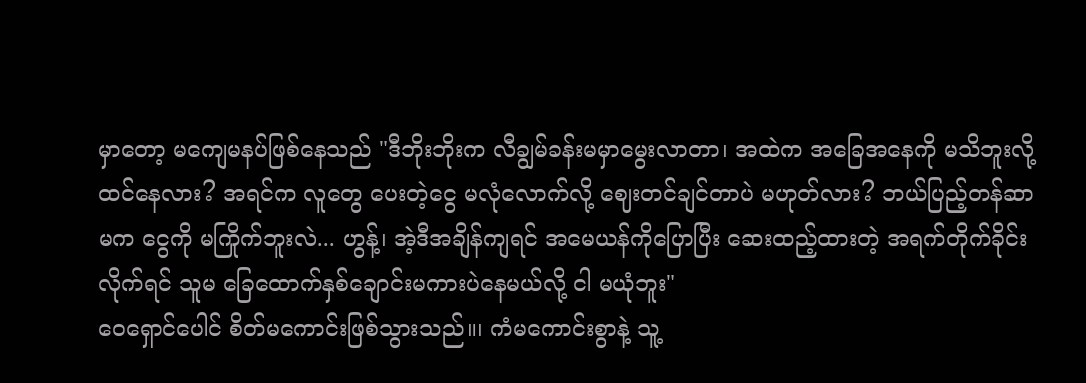မှာတော့ မကျေမနပ်ဖြစ်နေသည် "ဒီဘိုးဘိုးက လီချွမ်ခန်းမမှာမွေးလာတာ၊ အထဲက အခြေအနေကို မသိဘူးလို့ ထင်နေလား? အရင်က လူတွေ ပေးတဲ့ငွေ မလုံလောက်လို့ ဈေးတင်ချင်တာပဲ မဟုတ်လား? ဘယ်ပြည့်တန်ဆာမက ငွေကို မကြိုက်ဘူးလဲ... ဟွန့်၊ အဲ့ဒီအချိန်ကျရင် အမေယန်ကိုပြောပြီး ဆေးထည့်ထားတဲ့ အရက်တိုက်ခိုင်းလိုက်ရင် သူမ ခြေထောက်နှစ်ချောင်းမကားပဲနေမယ်လို့ ငါ မယုံဘူး"
ဝေရှောင်ပေါင် စိတ်မကောင်းဖြစ်သွားသည်။၊ ကံမကောင်းစွာနဲ့ သူ့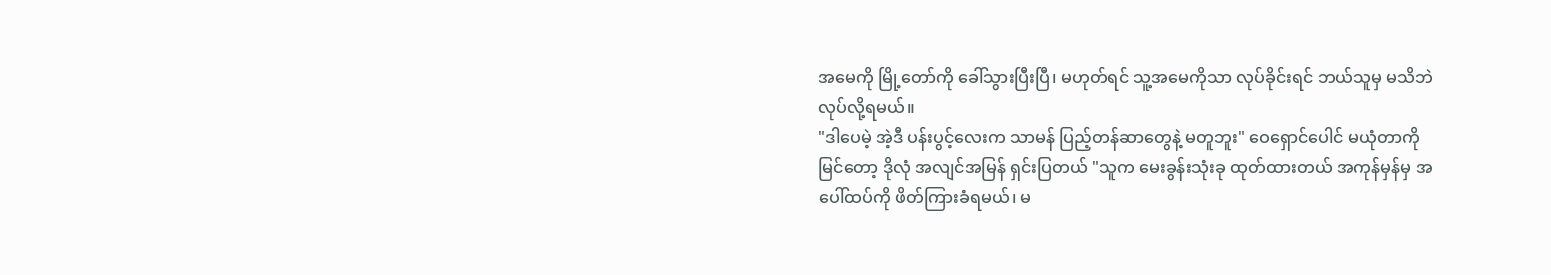အမေကို မြို့တော်ကို ခေါ်သွားပြီးပြီ၊ မဟုတ်ရင် သူ့အမေကိုသာ လုပ်ခိုင်းရင် ဘယ်သူမှ မသိဘဲ လုပ်လို့ရမယ်။
"ဒါပေမဲ့ အဲ့ဒီ ပန်းပွင့်လေးက သာမန် ပြည့်တန်ဆာတွေနဲ့ မတူဘူး" ဝေရှောင်ပေါင် မယုံတာကို မြင်တော့ ဒိုလုံ အလျင်အမြန် ရှင်းပြတယ် "သူက မေးခွန်းသုံးခု ထုတ်ထားတယ် အကုန်မှန်မှ အပေါ်ထပ်ကို ဖိတ်ကြားခံရမယ်၊ မ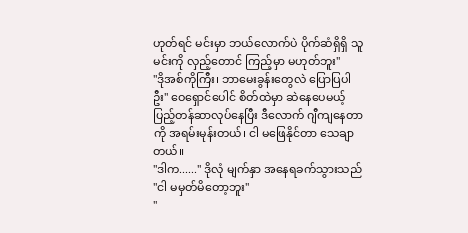ဟုတ်ရင် မင်းမှာ ဘယ်လောက်ပဲ ပိုက်ဆံရှိရှိ သူ မင်းကို လှည့်တောင် ကြည့်မှာ မဟုတ်ဘူး"
"ဒိုအစ်ကိုကြီး၊ ဘာမေးခွန်းတွေလဲ ပြောပြပါဦး" ဝေရှောင်ပေါင် စိတ်ထဲမှာ ဆဲနေပေမယ့် ပြည့်တန်ဆာလုပ်နေပြီး ဒီလောက် ဂျီကျနေတာကို အရမ်းမုန်းတယ်၊ ငါ မဖြေနိုင်တာ သေချာတယ်။
"ဒါက......" ဒိုလုံ မျက်နှာ အနေရခက်သွားသည် "ငါ မမှတ်မိတော့ဘူး"
"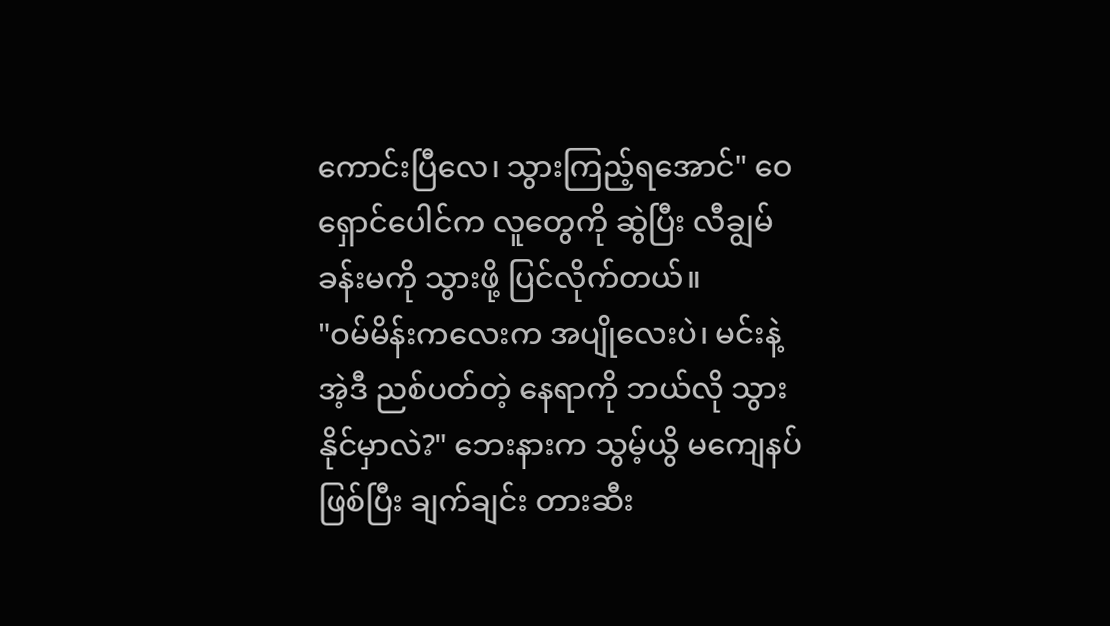ကောင်းပြီလေ၊ သွားကြည့်ရအောင်" ဝေရှောင်ပေါင်က လူတွေကို ဆွဲပြီး လီချွမ်ခန်းမကို သွားဖို့ ပြင်လိုက်တယ်။
"ဝမ်မိန်းကလေးက အပျိုလေးပဲ၊ မင်းနဲ့ အဲ့ဒီ ညစ်ပတ်တဲ့ နေရာကို ဘယ်လို သွားနိုင်မှာလဲ?" ဘေးနားက သွမ့်ယွိ မကျေနပ်ဖြစ်ပြီး ချက်ချင်း တားဆီး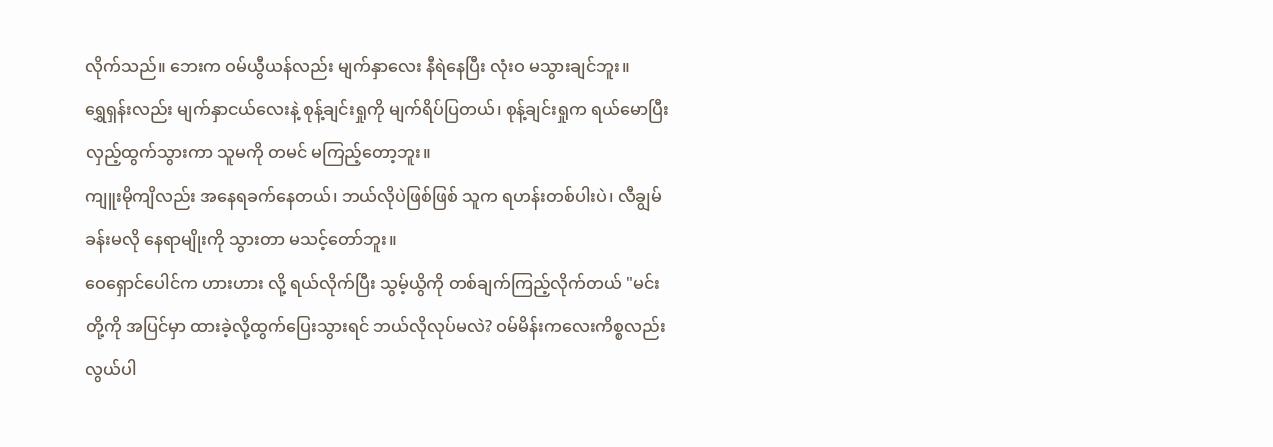လိုက်သည်။ ဘေးက ဝမ်ယွီယန်လည်း မျက်နှာလေး နီရဲနေပြီး လုံးဝ မသွားချင်ဘူး။
ရွှေရှန်းလည်း မျက်နှာငယ်လေးနဲ့ စုန့်ချင်းရှုကို မျက်ရိပ်ပြတယ်၊ စုန့်ချင်းရှုက ရယ်မောပြီး လှည့်ထွက်သွားကာ သူမကို တမင် မကြည့်တော့ဘူး။
ကျူးမိုကျိလည်း အနေရခက်နေတယ်၊ ဘယ်လိုပဲဖြစ်ဖြစ် သူက ရဟန်းတစ်ပါးပဲ၊ လီချွမ်ခန်းမလို နေရာမျိုးကို သွားတာ မသင့်တော်ဘူး။
ဝေရှောင်ပေါင်က ဟားဟား လို့ ရယ်လိုက်ပြီး သွမ့်ယွိကို တစ်ချက်ကြည့်လိုက်တယ် "မင်းတို့ကို အပြင်မှာ ထားခဲ့လို့ထွက်ပြေးသွားရင် ဘယ်လိုလုပ်မလဲ? ဝမ်မိန်းကလေးကိစ္စလည်း လွယ်ပါ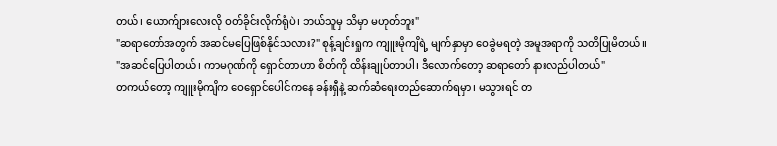တယ်၊ ယောက်ျားလေးလို ဝတ်ခိုင်းလိုက်ရုံပဲ၊ ဘယ်သူမှ သိမှာ မဟုတ်ဘူး"
"ဆရာတော်အတွက် အဆင်မပြေဖြစ်နိုင်သလား?" စုန့်ချင်းရှုက ကျူးမိုကျိရဲ့ မျက်နှာမှာ ဝေခွဲမရတဲ့ အမူအရာကို သတိပြုမိတယ်။
"အဆင်ပြေပါတယ်၊ ကာမဂုဏ်ကို ရှောင်တာဟာ စိတ်ကို ထိန်းချုပ်တာပါ၊ ဒီလောက်တော့ ဆရာတော် နားလည်ပါတယ်"
တကယ်တော့ ကျူးမိုကျိက ဝေရှောင်ပေါင်ကနေ ခန်းရှီနဲ့ ဆက်ဆံရေးတည်ဆောက်ရမှာ၊ မသွားရင် တ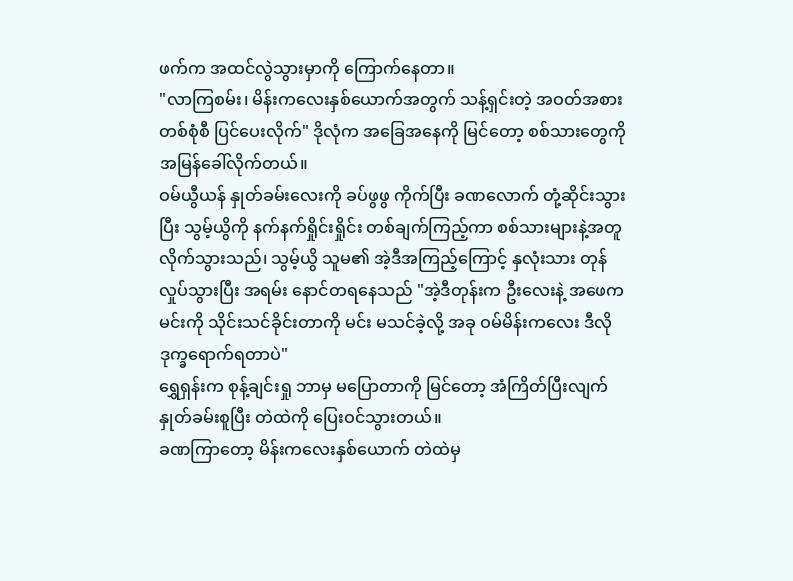ဖက်က အထင်လွဲသွားမှာကို ကြောက်နေတာ။
"လာကြစမ်း၊ မိန်းကလေးနှစ်ယောက်အတွက် သန့်ရှင်းတဲ့ အဝတ်အစားတစ်စုံစီ ပြင်ပေးလိုက်" ဒိုလုံက အခြေအနေကို မြင်တော့ စစ်သားတွေကို အမြန်ခေါ်လိုက်တယ်။
ဝမ်ယွီယန် နှုတ်ခမ်းလေးကို ခပ်ဖွဖွ ကိုက်ပြီး ခဏလောက် တုံ့ဆိုင်းသွားပြီး သွမ့်ယွိကို နက်နက်ရှိုင်းရှိုင်း တစ်ချက်ကြည့်ကာ စစ်သားများနဲ့အတူ လိုက်သွားသည်၊ သွမ့်ယွိ သူမ၏ အဲ့ဒီအကြည့်ကြောင့် နှလုံးသား တုန်လှုပ်သွားပြီး အရမ်း နောင်တရနေသည် "အဲ့ဒီတုန်းက ဦးလေးနဲ့ အဖေက မင်းကို သိုင်းသင်ခိုင်းတာကို မင်း မသင်ခဲ့လို့ အခု ဝမ်မိန်းကလေး ဒီလို ဒုက္ခရောက်ရတာပဲ"
ရွှေရှန်းက စုန့်ချင်းရှု ဘာမှ မပြောတာကို မြင်တော့ အံကြိတ်ပြီးလျက် နှုတ်ခမ်းစူပြီး တဲထဲကို ပြေးဝင်သွားတယ်။
ခဏကြာတော့ မိန်းကလေးနှစ်ယောက် တဲထဲမှ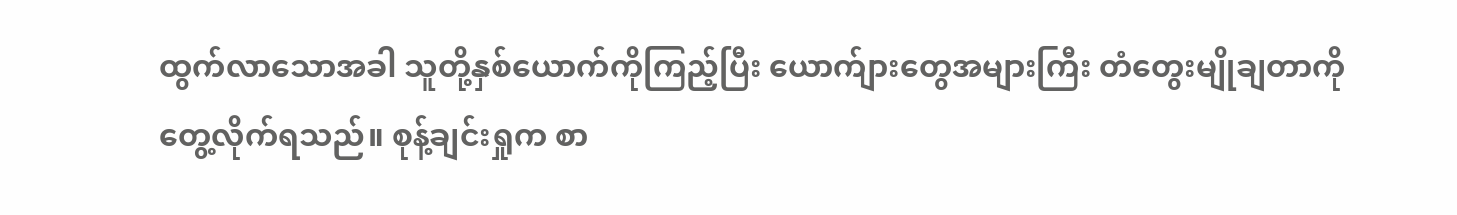ထွက်လာသောအခါ သူတို့နှစ်ယောက်ကိုကြည့်ပြီး ယောက်ျားတွေအများကြီး တံတွေးမျိုချတာကို တွေ့လိုက်ရသည်။ စုန့်ချင်းရှုက စာ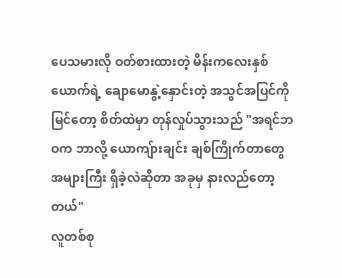ပေသမားလို ဝတ်စားထားတဲ့ မိန်းကလေးနှစ်ယောက်ရဲ့ ချောမောနွဲ့နှောင်းတဲ့ အသွင်အပြင်ကို မြင်တော့ စိတ်ထဲမှာ တုန်လှုပ်သွားသည် "အရင်ဘဝက ဘာလို့ ယောကျ်ားချင်း ချစ်ကြိုက်တာတွေ အများကြီး ရှိခဲ့လဲဆိုတာ အခုမှ နားလည်တော့တယ်"
လူတစ်စု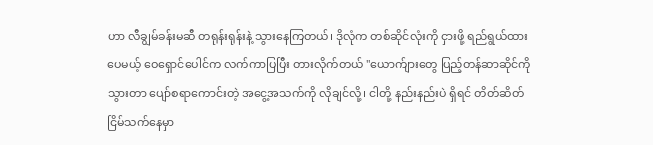ဟာ လီချွမ်ခန်းမဆီ တရုန်းရုန်းနဲ့ သွားနေကြတယ်၊ ဒိုလုံက တစ်ဆိုင်လုံးကို ငှားဖို့ ရည်ရွယ်ထားပေမယ့် ဝေရှောင်ပေါင်က လက်ကာပြပြီး တားလိုက်တယ် "ယောက်ျားတွေ ပြည့်တန်ဆာဆိုင်ကို သွားတာ ပျော်စရာကောင်းတဲ့ အငွေ့အသက်ကို လိုချင်လို့၊ ငါတို့ နည်းနည်းပဲ ရှိရင် တိတ်ဆိတ်ငြိမ်သက်နေမှာ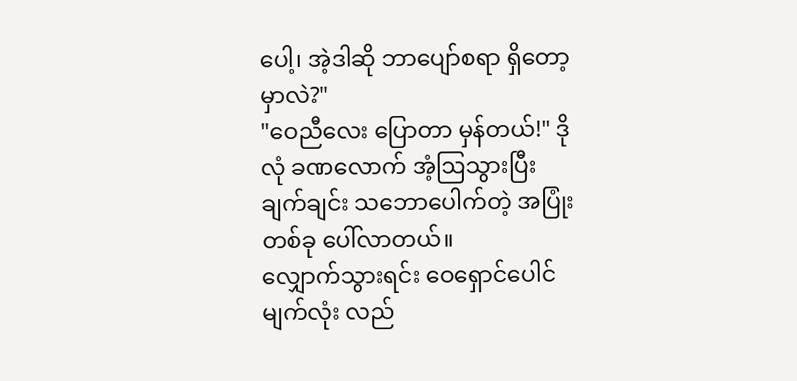ပေါ့၊ အဲ့ဒါဆို ဘာပျော်စရာ ရှိတော့မှာလဲ?"
"ဝေညီလေး ပြောတာ မှန်တယ်!" ဒိုလုံ ခဏလောက် အံ့ဩသွားပြီး ချက်ချင်း သဘောပေါက်တဲ့ အပြုံးတစ်ခု ပေါ်လာတယ်။
လျှောက်သွားရင်း ဝေရှောင်ပေါင် မျက်လုံး လည်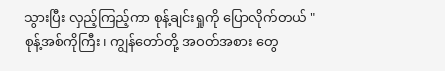သွားပြီး လှည့်ကြည့်ကာ စုန့်ချင်းရှုကို ပြောလိုက်တယ် "စုန့်အစ်ကိုကြီး၊ ကျွန်တော်တို့ အဝတ်အစား တွေ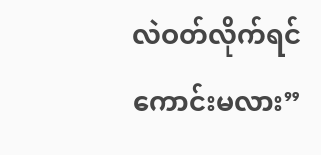လဲဝတ်လိုက်ရင်ကောင်းမလား”